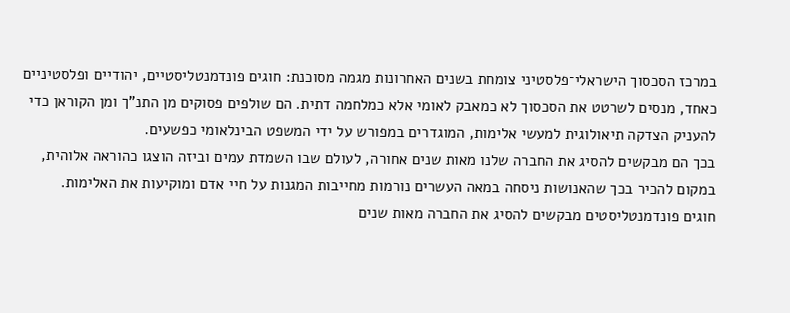במרכז הסכסוך הישראלי־פלסטיני צומחת בשנים האחרונות מגמה מסוכנת: חוגים פונדמנטליסטיים, יהודיים ופלסטיניים כאחד, מנסים לשרטט את הסכסוך לא כמאבק לאומי אלא כמלחמה דתית. הם שולפים פסוקים מן התנ"ך ומן הקוראן כדי להעניק הצדקה תיאולוגית למעשי אלימות, המוגדרים במפורש על ידי המשפט הבינלאומי כפשעים.
בכך הם מבקשים להסיג את החברה שלנו מאות שנים אחורה, לעולם שבו השמדת עמים וביזה הוצגו כהוראה אלוהית, במקום להכיר בכך שהאנושות ניסחה במאה העשרים נורמות מחייבות המגנות על חיי אדם ומוקיעות את האלימות.
חוגים פונדמנטליסטים מבקשים להסיג את החברה מאות שנים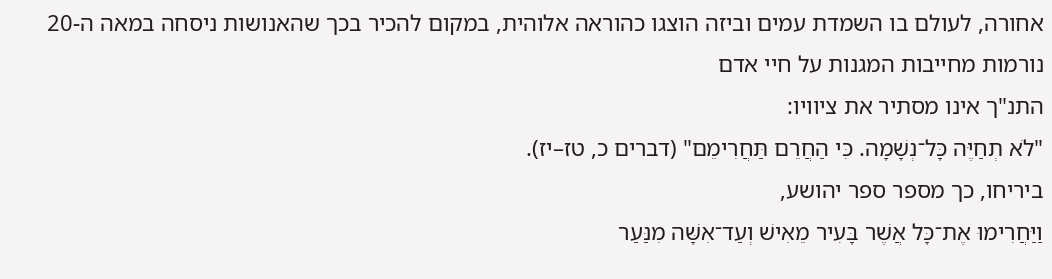אחורה, לעולם בו השמדת עמים וביזה הוצגו כהוראה אלוהית, במקום להכיר בכך שהאנושות ניסחה במאה ה-20 נורמות מחייבות המגנות על חיי אדם
התנ"ך אינו מסתיר את ציוויו:
"לֹא תְחַיֶּה כָּל־נְשָׁמָה. כִּי הַחֲרֵם תַּחֲרִימֵם" (דברים כ, טז–יז).
ביריחו, כך מספר ספר יהושע,
וַיַּחֲרִימוּ אֶת־כָּל אֲשֶׁר בָּעִיר מֵאִישׁ וְעַד־אִשָּׁה מִנַּעַר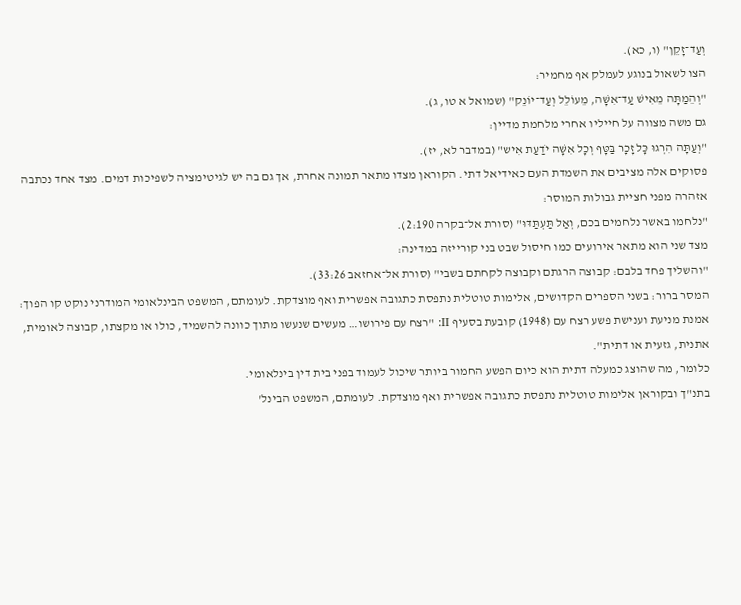וְעַד־זָקֵן" (ו, כא).
הצו לשאול בנוגע לעמלק אף מחמיר:
"וְהֵמַתָּה מֵאִישׁ עַד־אִשָּׁה, מֵעוֹלֵל וְעַד־יוֹנֵק" (שמואל א טו, ג).
גם משה מצווה על חייליו אחרי מלחמת מדיין:
"וְעַתָּה הִרְגוּ כָּל זָכָר בַּטָּף וְכָל אִשָּׁה יֹדַעַת אִיש" (במדבר לא, יז).
פסוקים אלה מציבים את השמדת העם כאידיאל דתי. הקוראן מצדו מתאר תמונה אחרת, אך גם בה יש לגיטימציה לשפיכות דמים. מצד אחד נכתבה אזהרה מפני חציית גבולות המוסר:
"נלחמו באשר נלחמים בכם, וְאַל תַּעְתַּדּוּ" (סורת אל־בקרה 2:190).
מצד שני הוא מתאר אירועים כמו חיסול שבט בני קורייזה במדינה:
"והשליך פחד בלבם: קבוצה הרגתם וקבוצה לקחתם בשבי" (סורת אל־אחזאב 33:26).
המסר ברור: בשני הספרים הקדושים, אלימות טוטלית נתפסת כתגובה אפשרית ואף מוצדקת. לעומתם, המשפט הבינלאומי המודרני נוקט קו הפוך: אמנת מניעת וענישת פשע רצח עם (1948) קובעת בסעיף II: "רצח עם פירושו… מעשים שנעשו מתוך כוונה להשמיד, כולו או מקצתו, קבוצה לאומית, אתנית, גזעית או דתית".
כלומר, מה שהוצג כמעלה דתית הוא כיום הפשע החמור ביותר שיכול לעמוד בפני בית דין בינלאומי.
בתנ"ך ובקוראן אלימות טוטלית נתפסת כתגובה אפשרית ואף מוצדקת. לעומתם, המשפט הבינל'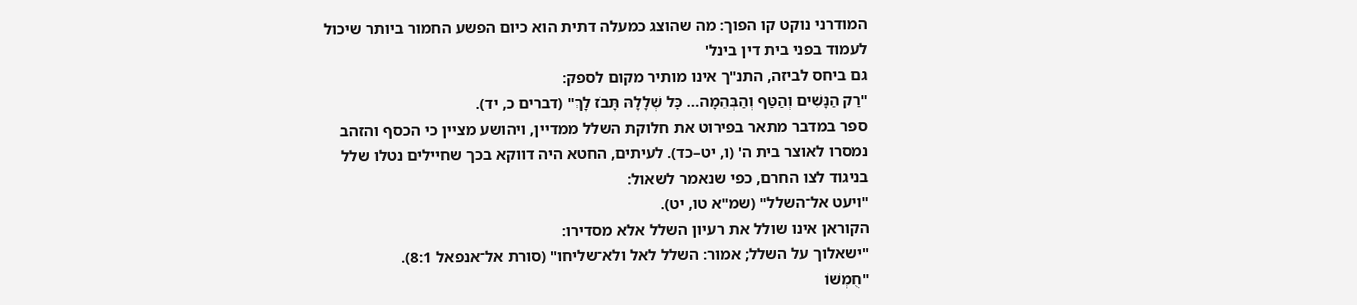המודרני נוקט קו הפוך: מה שהוצג כמעלה דתית הוא כיום הפשע החמור ביותר שיכול לעמוד בפני בית דין בינל'
גם ביחס לביזה, התנ"ך אינו מותיר מקום לספק:
"רַק הַנָּשִׁים וְהַטַּף וְהַבְּהֵמָה… כׇּל שְׁלָלָהּ תָּבֹז לָךְ" (דברים כ, יד).
ספר במדבר מתאר בפירוט את חלוקת השלל ממדיין, ויהושע מציין כי הכסף והזהב נמסרו לאוצר בית ה' (ו, יט–כד). לעיתים, החטא היה דווקא בכך שחיילים נטלו שלל בניגוד לצו החרם, כפי שנאמר לשאול:
"ויעט אל־השלל" (שמ"א טו, יט).
הקוראן אינו שולל את רעיון השלל אלא מסדירו:
"ישאלוך על השלל; אמור: השלל לאל ולא־שליחו" (סורת אל־אנפאל 8:1).
"חֻמְשׁוֹ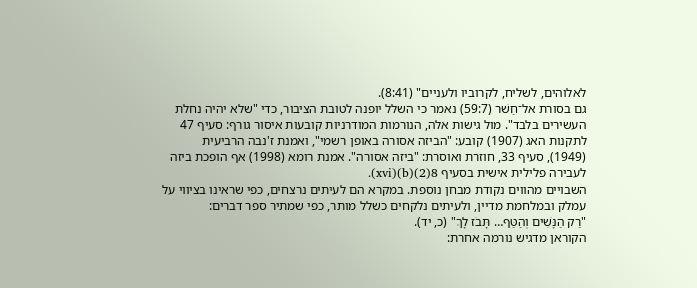לאלוהים, לשליח, לקרוביו ולעניים" (8:41).
גם בסורת אל־חַשׁר (59:7) נאמר כי השלל יופנה לטובת הציבור, כדי "שלא יהיה נחלת העשירים בלבד". מול גישות אלה, הנורמות המודרניות קובעות איסור גורף: סעיף 47 לתקנות האג (1907) קובע: "הביזה אסורה באופן רשמי", ואמנת ז'נבה הרביעית (1949), סעיף 33, חוזרת ואוסרת: "ביזה אסורה". אמנת רומא (1998) אף הופכת ביזה לעבירה פלילית אישית בסעיף 8(2)(b)(xvi).
השבויים מהווים נקודת מבחן נוספת. במקרא הם לעיתים נרצחים, כפי שראינו בציווי על עמלק ובמלחמת מדיין, ולעיתים נלקחים כשלל מותר, כפי שמתיר ספר דברים:
"רַק הַנָּשִׁים וְהַטַּף… תָּבֹז לָךְ" (כ, יד).
הקוראן מדגיש נורמה אחרת: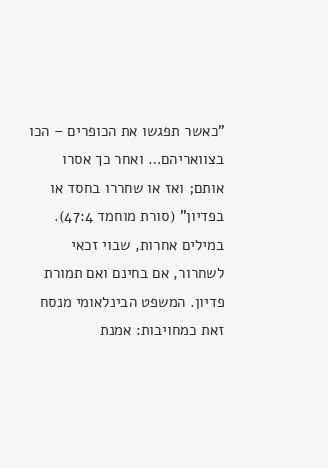"כאשר תפגשו את הכופרים – הכו בצוואריהם… ואחר כך אסרו אותם; ואז או שחררו בחסד או בפדיון" (סורת מוחמד 47:4).
במילים אחרות, שבוי זכאי לשחרור, אם בחינם ואם תמורת פדיון. המשפט הבינלאומי מנסח זאת כמחויבות: אמנת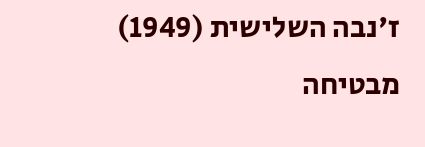ז'נבה השלישית (1949) מבטיחה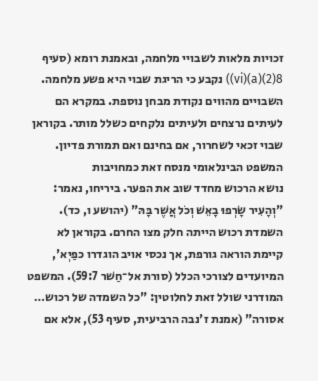זכויות מלאות לשבויי מלחמה, ובאמנת רומא (סעיף 8(2)(a)(vi)) נקבע כי הריגת שבוי היא פשע מלחמה.
השבויים מהווים נקודת מבחן נוספת. במקרא הם לעיתים נרצחים ולעיתים נלקחים כשלל מותר. בקוראן שבוי זכאי לשחרור, אם בחינם ואם תמורת פדיון. המשפט הבינלאומי מנסח זאת כמחויבות
נושא הרכוש מחדד שוב את הפער. ביריחו, נאמר:
"וְהָעִיר שָׂרְפוּ בָאֵשׁ וְכֹל אֲשֶׁר בָּהּ" (יהושע ו, כד).
השמדת רכוש הייתה חלק מצו החרם. בקוראן לא קיימת הוראה גורפת, אך נכסי אויב הוגדרו כפַיְא', המיועדים לצורכי הכלל (סורת אל־חַשׁר 59:7). המשפט המודרני שולל זאת לחלוטין: "כל השמדה של רכוש… אסורה" (אמנת ז'נבה הרביעית, סעיף 53), אלא אם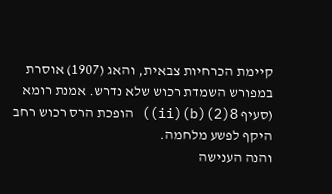קיימת הכרחיות צבאית, והאג (1907) אוסרת במפורש השמדת רכוש שלא נדרש. אמנת רומא (סעיף 8(2)(b)(ii)) הופכת הרס רכוש רחב היקף לפשע מלחמה.
והנה הענישה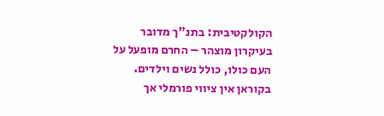הקולקטיבית: בתנ"ך מדובר בעיקרון מוצהר – החרם מופעל על העם כולו, כולל נשים וילדים. בקוראן אין ציווי פורמלי אך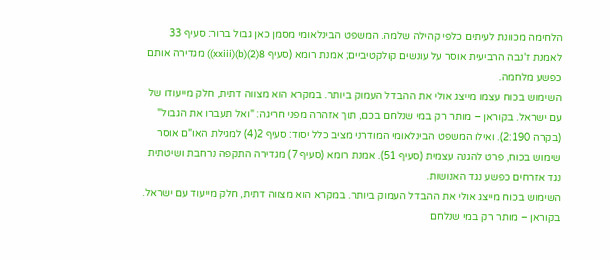הלחימה מכוונת לעיתים כלפי קהילה שלמה. המשפט הבינלאומי מסמן כאן גבול ברור: סעיף 33 לאמנת ז'נבה הרביעית אוסר על עונשים קולקטיביים; אמנת רומא (סעיף 8(2)(b)(xxiii)) מגדירה אותם כפשע מלחמה.
השימוש בכוח עצמו מייצג אולי את ההבדל העמוק ביותר. במקרא הוא מצווה דתית, חלק מייעודו של עם ישראל. בקוראן – מותר רק במי שנלחם בכם, תוך אזהרה מפני חריגה: "ואל תעברו את הגבול" (בקרה 2:190). ואילו המשפט הבינלאומי המודרני מציב כלל יסוד: סעיף 2(4) למגילת האו"ם אוסר שימוש בכוח, פרט להגנה עצמית (סעיף 51). אמנת רומא (סעיף 7) מגדירה התקפה נרחבת ושיטתית נגד אזרחים כפשע נגד האנושות.
השימוש בכוח מייצג אולי את ההבדל העמוק ביותר. במקרא הוא מצווה דתית, חלק מייעוד עם ישראל. בקוראן – מותר רק במי שנלחם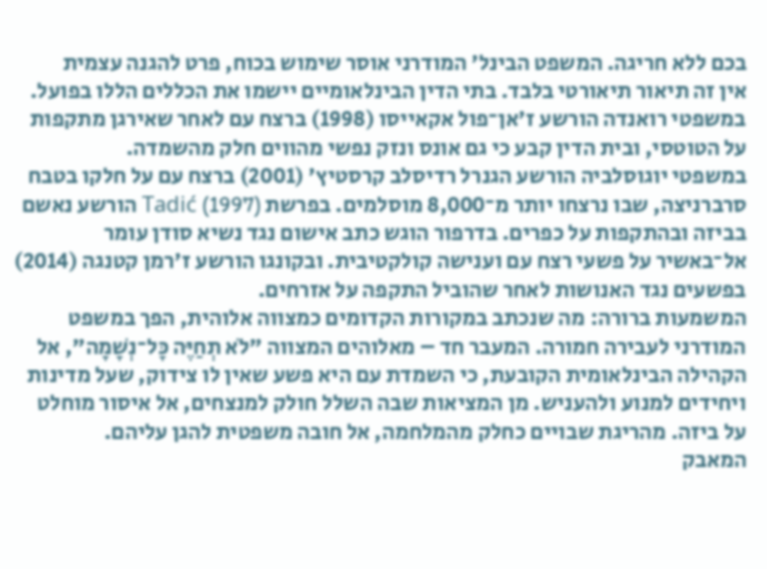בכם ללא חריגה. המשפט הבינל' המודרני אוסר שימוש בכוח, פרט להגנה עצמית
אין זה תיאור תיאורטי בלבד. בתי הדין הבינלאומיים יישמו את הכללים הללו בפועל. במשפטי רואנדה הורשע ז'אן־פול אקאייסו (1998) ברצח עם לאחר שאירגן מתקפות על הטוטסי, ובית הדין קבע כי גם אונס ונזק נפשי מהווים חלק מהשמדה.
במשפטי יוגוסלביה הורשע הגנרל רדיסלב קרסטיץ' (2001) ברצח עם על חלקו בטבח סרברניצה, שבו נרצחו יותר מ־8,000 מוסלמים. בפרשת Tadić (1997) הורשע נאשם בביזה ובהתקפות על כפרים. בדרפור הוגש כתב אישום נגד נשיא סודן עומר אל־באשיר על פשעי רצח עם וענישה קולקטיבית. ובקונגו הורשע ז'רמן קטנגה (2014) בפשעים נגד האנושות לאחר שהוביל התקפה על אזרחים.
המשמעות ברורה: מה שנכתב במקורות הקדומים כמצווה אלוהית, הפך במשפט המודרני לעבירה חמורה. המעבר חד – מאלוהים המצווה "לֹא תְחַיֶּה כָּל־נְשָׁמָה", אל הקהילה הבינלאומית הקובעת, כי השמדת עם היא פשע שאין לו צידוק, שעל מדינות ויחידים למנוע ולהעניש. מן המציאות שבה השלל חולק למנצחים, אל איסור מוחלט על ביזה. מהריגת שבויים כחלק מהמלחמה, אל חובה משפטית להגן עליהם.
המאבק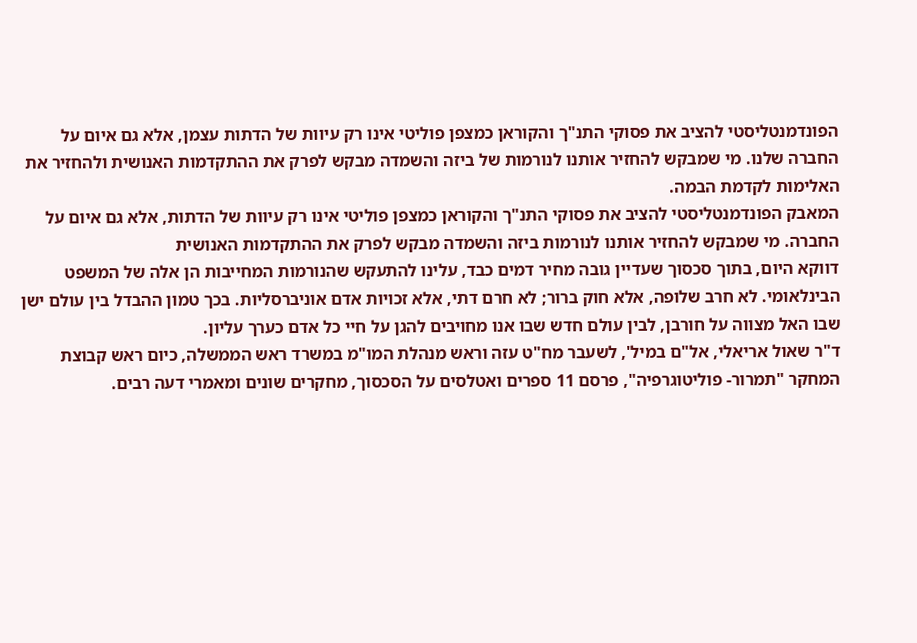הפונדמנטליסטי להציב את פסוקי התנ"ך והקוראן כמצפן פוליטי אינו רק עיוות של הדתות עצמן, אלא גם איום על החברה שלנו. מי שמבקש להחזיר אותנו לנורמות של ביזה והשמדה מבקש לפרק את ההתקדמות האנושית ולהחזיר את האלימות לקדמת הבמה.
המאבק הפונדמנטליסטי להציב את פסוקי התנ"ך והקוראן כמצפן פוליטי אינו רק עיוות של הדתות, אלא גם איום על החברה. מי שמבקש להחזיר אותנו לנורמות ביזה והשמדה מבקש לפרק את ההתקדמות האנושית
דווקא היום, בתוך סכסוך שעדיין גובה מחיר דמים כבד, עלינו להתעקש שהנורמות המחייבות הן אלה של המשפט הבינלאומי. לא חרב שלופה, אלא חוק ברור; לא חרם דתי, אלא זכויות אדם אוניברסליות. בכך טמון ההבדל בין עולם ישן שבו האל מצווה על חורבן, לבין עולם חדש שבו אנו מחויבים להגן על חיי כל אדם כערך עליון.
ד"ר שאול אריאלי, אל"ם במיל', לשעבר מח"ט עזה וראש מנהלת המו"מ במשרד ראש הממשלה, כיום ראש קבוצת המחקר "תמרור- פוליטוגרפיה", פרסם 11 ספרים ואטלסים על הסכסוך, מחקרים שונים ומאמרי דעה רבים.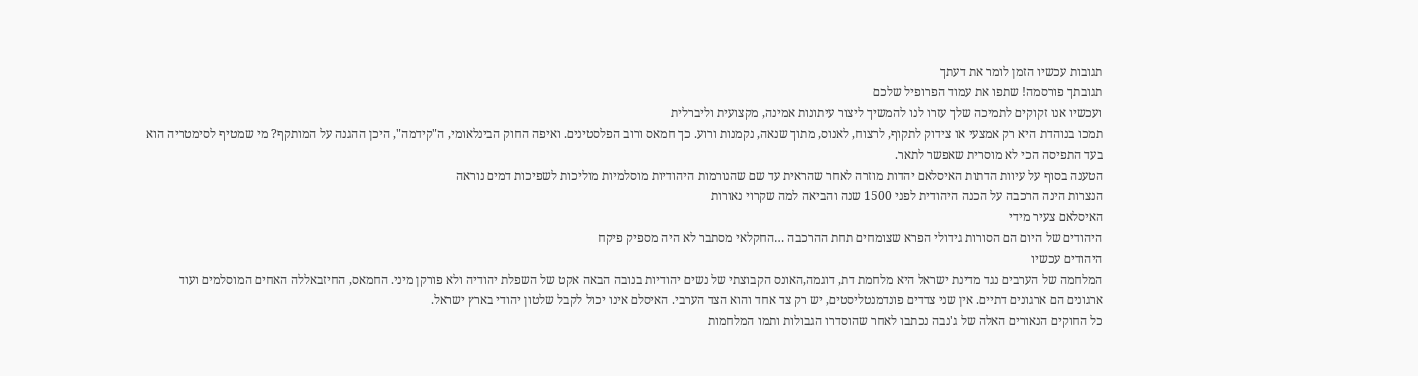תגובות עכשיו הזמן לומר את דעתך
תגובתך פורסמה! שתפו את עמוד הפרופיל שלכם
ועכשיו אנו זקוקים לתמיכה שלך עזרו לנו להמשיך ליצור עיתונות אמינה, מקצועית וליברלית
תמכו בנוהדת היא רק אמצעי או צידוק לתקוף, לרצוח, לאנוס, מתוך שנאה, נקמנות ורוע. כך חמאס ורוב הפלסטינים. ואיפה החוק הבינלאומי, ה"קידמה", היכן ההגנה על המותקף? מי שמטיף לסימטריה הוא בעד התפיסה הכי לא מוסרית שאפשר לתאר.
הטענה בסוף על עיוות הדתות האיסלאם יהדות מוזרה לאחר שהראית עד שם שהנורמות היהודיות מוסלמיות מוליכות לשפיכות דמים נוראה
הנצרות הינה הרכבה על הכנה היהודית לפני 1500 שנה והביאה למה שקרוי נאורות
האיסלאם צעיר מידי
היהודים של היום הם הסורות גידולי הפרא שצומחים תחת ההרכבה …החקלאי מסתבר לא היה מספיק פיקח
היהודים עכשיו
המלחמה של הערבים נגד מדינת ישראל היא מלחמת דת, דוגמה,האונס הקבוצתי של נשים יהודיות בנובה הבאה אקט של השפלת יהודיה ולא פורקן מיני. החמאס, החיזבאללה האחים המוסלמים ועוד ארגונים הם ארגונים דתיים. אין שני צדדים פונדמנטליסטים, יש רק צד אחד והוא הצד הערבי. האיסלם אינו יכול לקבל שלטון יהודי בארץ ישראל.
כל החוקים הנאורים האלה של ג'נבה נכתבו לאחר שהוסדרו הגבולות ותמו המלחמות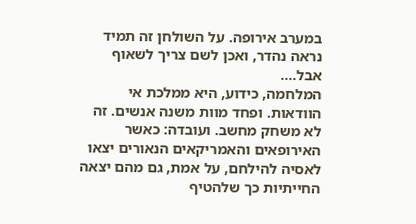במערב אירופה. על השולחן זה תמיד נראה נהדר, ואכן לשם צריך לשאוף אבל….
המלחמה, כידוע, היא ממלכת אי הוודאות. ופחד מוות משנה אנשים. זה לא משחק מחשב. ועובדה: כאשר האירופאים והאמריקאים הנאורים יצאו לאסיה להילחם, על אמת, גם מהם יצאה החייתיות כך שלהטיף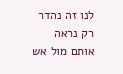לנו זה נהדר רק נראה אותם מול אש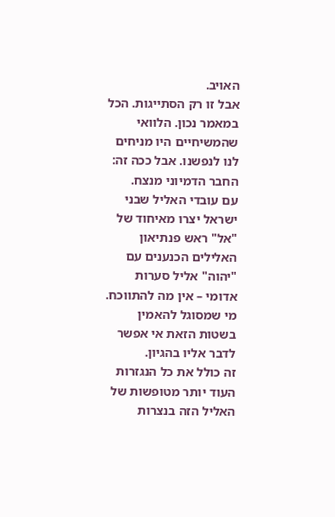האויב.
אבל זו רק הסתייגות. הכל במאמר נכון. הלוואי שהמשיחיים היו מניחים לנו לנפשנו. אבל ככה זה: החבר הדמיוני מנצח.
עם עובדי האליל שבני ישראל יצרו מאיחוד של "אל" ראש פנתיאון האלילים הכנענים עם "יהוה" אליל סערות אדומי – אין מה להתווכח. מי שמסוגל להאמין בשטות הזאת אי אפשר לדבר אליו בהגיון.
זה כולל את כל הנגזרות העוד יותר מטופשות של האליל הזה בנצרות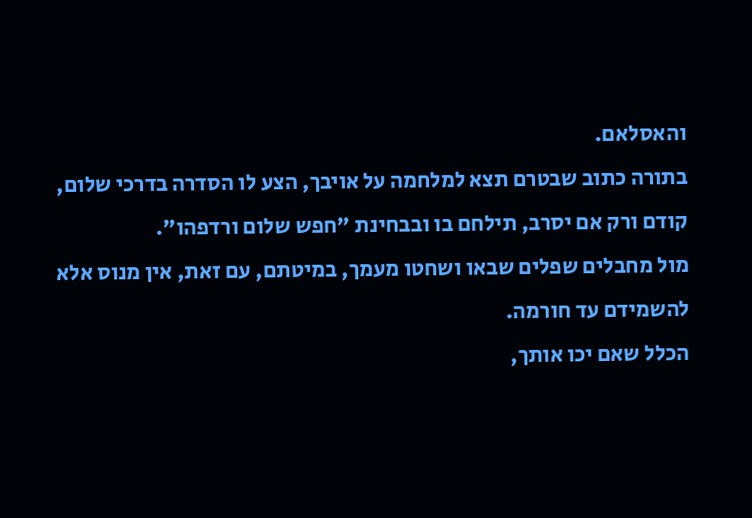והאסלאם.
בתורה כתוב שבטרם תצא למלחמה על אויבך, הצע לו הסדרה בדרכי שלום, קודם ורק אם יסרב, תילחם בו ובבחינת "חפש שלום ורדפהו".
מול מחבלים שפלים שבאו ושחטו מעמך, במיטתם, עם זאת, אין מנוס אלא להשמידם עד חורמה.
הכלל שאם יכו אותך,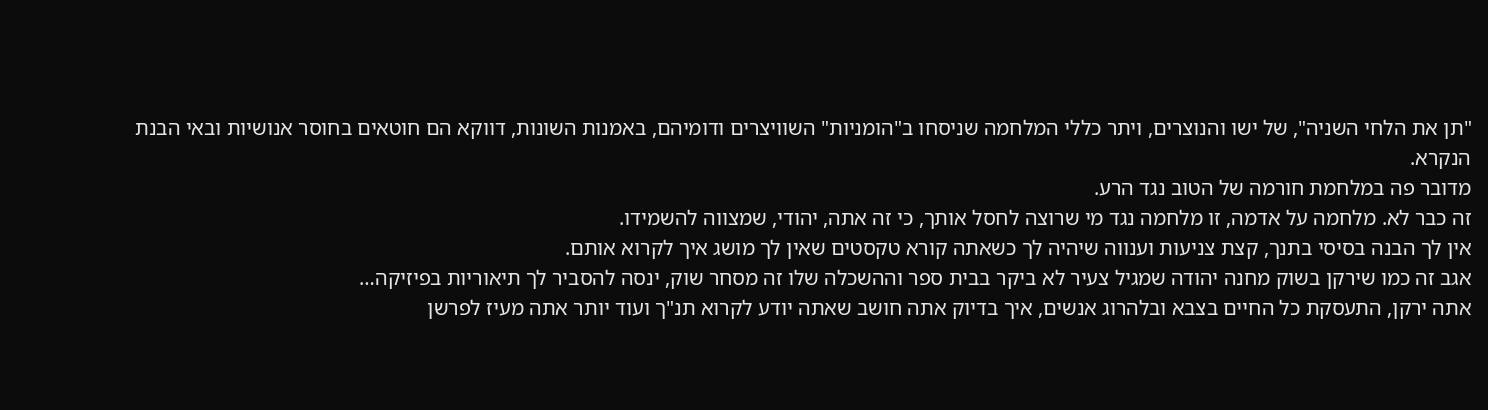"תן את הלחי השניה", של ישו והנוצרים, ויתר כללי המלחמה שניסחו ב"הומניות" השוויצרים ודומיהם, באמנות השונות, דווקא הם חוטאים בחוסר אנושיות ובאי הבנת הנקרא.
מדובר פה במלחמת חורמה של הטוב נגד הרע.
זה כבר לא. מלחמה על אדמה, זו מלחמה נגד מי שרוצה לחסל אותך, כי זה אתה, יהודי, שמצווה להשמידו.
אין לך הבנה בסיסי בתנך, קצת צניעות וענווה שיהיה לך כשאתה קורא טקסטים שאין לך מושג איך לקרוא אותם.
אגב זה כמו שירקן בשוק מחנה יהודה שמגיל צעיר לא ביקר בבית ספר וההשכלה שלו זה מסחר שוק, ינסה להסביר לך תיאוריות בפיזיקה…
אתה ירקן, התעסקת כל החיים בצבא ובלהרוג אנשים, איך בדיוק אתה חושב שאתה יודע לקרוא תנ"ך ועוד יותר אתה מעיז לפרשן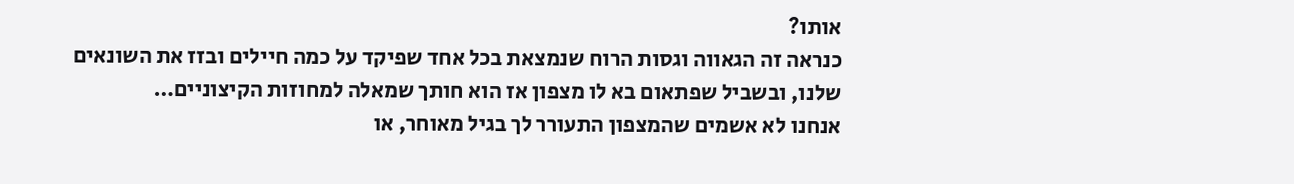אותו?
כנראה זה הגאווה וגסות הרוח שנמצאת בכל אחד שפיקד על כמה חיילים ובזז את השונאים שלנו, ובשביל שפתאום בא לו מצפון אז הוא חותך שמאלה למחוזות הקיצוניים…
אנחנו לא אשמים שהמצפון התעורר לך בגיל מאוחר, או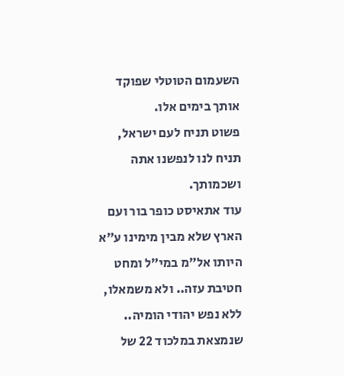השעמום הטוטלי שפוקד אותך בימים אלו.
פשוט תניח לעם ישראל, תניח לנו לנפשנו אתה ושכמותך.
עוד אתאיסט כופר בור ועם הארץ שלא מבין מימינו ע"א היותו אל"מ במי"ל ומחט חטיבת עזה.. ולא משמאלו, ללא נפש יהודי הומיה.. שנמצאת במלכוד 22 של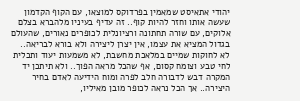יהודי אתאיסט שמאמין בפרדוקס למוצאו, עם הקוף הקדמון שעשה אותו וחזר להיות קוף.. זה עדיף בעיניו מלהברא בצלם אלוקים, עם שורה תחתונה ורציונלית לכופרים נאורים, שהעולם בגדול המציא את עצמו, אין יצרן ליצירה ולא בורא לבריאה.. לא לחוקות שמיים במלאכת מחשבת, לא משמעות יעוד ותכלית לחי טבע וצומח קסום, אף שהכל מראה הפוך.. ולא תיתכן יד המקרה דבש לדבורה חלב לפרה ומוח הידיעה לאדם בחיר היצירה.. אך הכל נראה לכופר מובן מאיליו,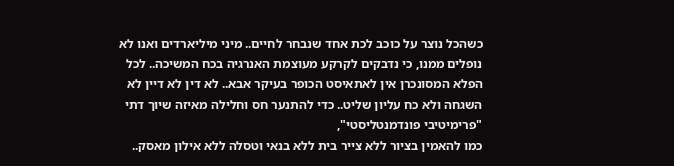כשהכל נוצר על כוכב לכת אחד שנבחר לחיים.. מיני מיליארדים ואנו לא נופלים ממנו, כי נדבקים לקרקע מעוצמת האנרגיה בכח המשיכה.. לכל הפלא המסונכרן אין לאתאיסט הכופר בעיקר אבא.. לא דין לא דיין לא השגחה ולא כח עליון שליט.. כדי להתנער חס וחלילה מאיזה שיוך דתי "פרימיטיבי פונדמנטליסטי",
כמו להאמין בציור ללא צייר בית ללא בנאי וטסלה ללא אילון מאסק..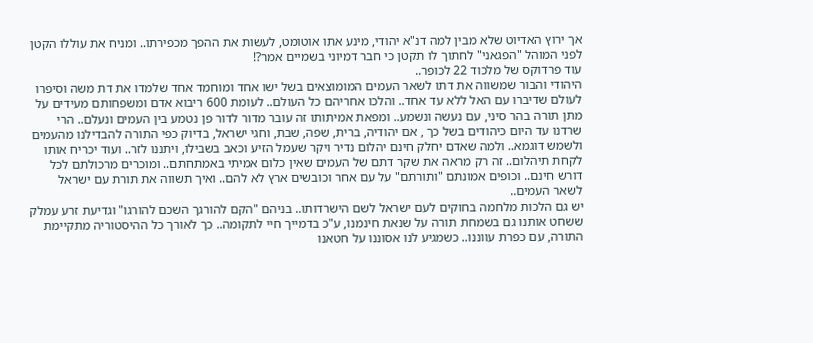אך ירוץ האדיוט שלא מבין למה דנ"א יהודי, מינע אתו אוטומט, לעשות את ההפך מכפירתו.. ומניח את עוללו הקטן לפני המוהל "הפגאני" לחתוך לו תקטן כי חבר דמיוני בשמיים אמר?!
עוד פרדוקס של מלכוד 22 לכופר..
היהודי והבור שמשווה את דתו לשאר העמים המומוצאים בשל ישו אחד ומוחמד אחד שלמדו את דת משה וסיפרו לעולם שדיברו עם האל ללא עד אחד.. והלכו אחריהם כל העולם.. לעומת 600 ריבוא אדם ומשפחותם מעידים על מתן תורה בהר סיני, עם נעשה ונשמע.. ומפאת אמיתותו זה עובר מדור לדור פן נטמע בין העמים ונעלם.. הרי שרדנו עד היום כיהודים בשל כך , אם יהודיה, ברית, שפה, שבת, וחגי ישראל, בדיוק כפי התורה להבדילנו מהעמים ולשמש דוגמא.. ולמה שאדם יחלק חינם יהלום נדיר ויקר שעמל הזיע וכאב בשבילו, ויתננו לזר.. ועוד יכריח אותו לקחת תיהלום.. זה רק מראה את שקר דתם של העמים שאין כלום אמיתי באמתחתם.. ומוכרים מרכולתם לכל דורש חינם.. וכופים אמונתם "ותורתם" על עם אחר וכובשים ארץ לא להם.. ואיך תשווה את תורת עם ישראל לשאר העמים..
יש גם הלכות מלחמה בחוקים לעם ישראל לשם הישרדותו.. בניהם "הקם להורגך השכם להורגו" וגדיעת זרע עמלק ששחט אותנו גם בשמחת תורה על שנאת חינמנו, ע"כ בדמייך חיי לתקומה.. כך לאורך כל ההיסטוריה מתקיימת התורה, עם כפרת עווננו.. כשמגיע לנו אסוננו על חטאנו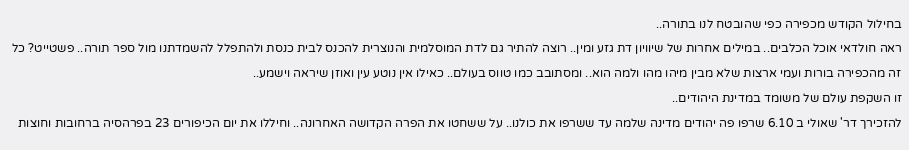בחילול הקודש מכפירה כפי שהובטח לנו בתורה..
ראה חולדאי אוכל הכלבים.. במילים אחרות של שיוויון דת גזע ומין.. רוצה להתיר גם לדת המוסלמית והנוצרית להכנס לבית כנסת ולהתפלל להשמדתנו מול ספר תורה.. פשטייט? כל זה מהכפירה בורות ועמי ארצות שלא מבין מיהו מהו ולמה הוא.. ומסתובב כמו טווס בעולם.. כאילו אין נוטע עין ואוזן שיראה וישמע..
זו השקפת עולם של משומד במדינת היהודים..
להזכירך דר' שאולי ב 6.10 שרפו פה יהודים מדינה שלמה עד ששרפו את כולנו.. על ששחטו את הפרה הקדושה האחרונה.. וחיללו את יום הכיפורים 23 בפרהסיה ברחובות וחוצות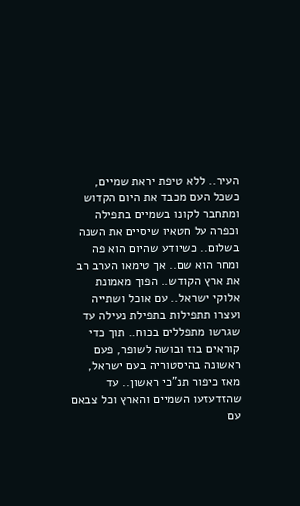העיר.. ללא טיפת יראת שמיים, כשכל העם מכבד את היום הקדוש ומתחבר לקונו בשמיים בתפילה וכפרה על חטאיו שיסיים את השנה בשלום.. כשיודע שהיום הוא פה ומחר הוא שם.. אך טימאו הערב רב את ארץ הקודש.. הפוך מאמונת אלוקי ישראל.. עם אוכל ושתייה ועצרו תתפילות בתפילת נעילה עד שגרשו מתפללים בכוח.. תוך כדי קוראים בוז ובושה לשופר, פעם ראשונה בהיסטוריה בעם ישראל, מאז כיפור תנ"כי ראשון.. עד שהזדעזעו השמיים והארץ וכל צבאם עם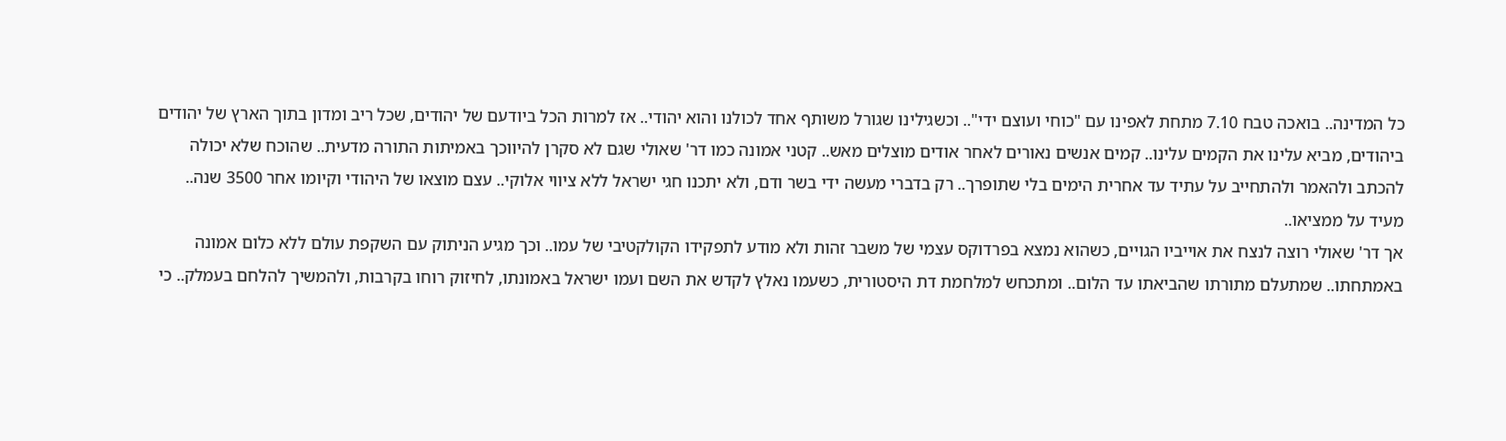כל המדינה.. בואכה טבח 7.10 מתחת לאפינו עם "כוחי ועוצם ידי".. וכשגילינו שגורל משותף אחד לכולנו והוא יהודי.. אז למרות הכל ביודעם של יהודים, שכל ריב ומדון בתוך הארץ של יהודים ביהודים, מביא עלינו את הקמים עלינו.. קמים אנשים נאורים לאחר אודים מוצלים מאש.. קטני אמונה כמו דר' שאולי שגם לא סקרן להיווכך באמיתות התורה מדעית.. שהוכח שלא יכולה להכתב ולהאמר ולהתחייב על עתיד עד אחרית הימים בלי שתופרך.. רק בדברי מעשה ידי בשר ודם, ולא יתכנו חגי ישראל ללא ציווי אלוקי.. עצם מוצאו של היהודי וקיומו אחר 3500 שנה.. מעיד על ממציאו..
אך דר' שאולי רוצה לנצח את אוייביו הגויים, כשהוא נמצא בפרדוקס עצמי של משבר זהות ולא מודע לתפקידו הקולקטיבי של עמו.. וכך מגיע הניתוק עם השקפת עולם ללא כלום אמונה באמתחתו.. שמתעלם מתורתו שהביאתו עד הלום.. ומתכחש למלחמת דת היסטורית, כשעמו נאלץ לקדש את השם ועמו ישראל באמונתו, לחיזוק רוחו בקרבות, ולהמשיך להלחם בעמלק.. כי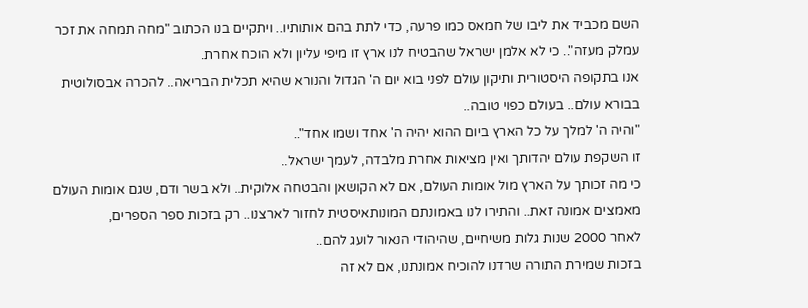השם מכביד את ליבו של חמאס כמו פרעה, כדי לתת בהם אותותיו.. ויתקיים בנו הכתוב "מחה תמחה את זכר עמלק מעזה".. כי לא אלמן ישראל שהבטיח לנו ארץ זו מיפי עליון ולא הוכח אחרת.
אנו בתקופה היסטורית ותיקון עולם לפני בוא יום ה' הגדול והנורא שהיא תכלית הבריאה.. להכרה אבסולוטית בבורא עולם.. בעולם כפוי טובה..
"והיה ה' למלך על כל הארץ ביום ההוא יהיה ה' אחד ושמו אחד"..
זו השקפת עולם יהדותך ואין מציאות אחרת מלבדה, לעמך ישראל..
כי מה זכותך על הארץ מול אומות העולם, אם לא הקושאן והבטחה אלוקית.. ולא בשר ודם, שגם אומות העולם מאמצים אמונה זאת.. והתירו לנו באמונתם המונותאיסטית לחזור לארצנו.. רק בזכות ספר הספרים,
לאחר 2000 שנות גלות משיחיים, שהיהודי הנאור לועג להם..
בזכות שמירת התורה שרדנו להוכיח אמונתנו, אם לא זה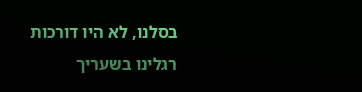בסלנו, לא היו דורכות רגלינו בשעריך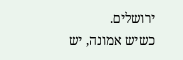ירושלים.
כשיש אמונה, יש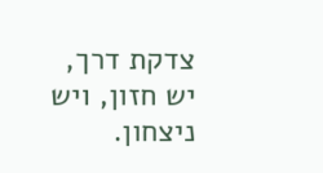צדקת דרך, יש חזון, ויש ניצחון.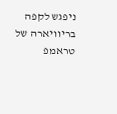ניפגש לקפה בריוויארה של טראמפ